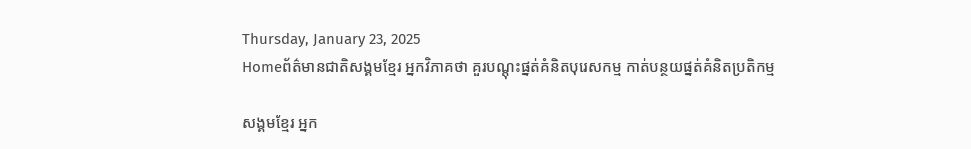Thursday, January 23, 2025
Homeព័ត៌មានជាតិសង្គមខ្មែរ អ្នកវិភាគថា គួរបណ្តុះផ្នត់គំនិតបុរេសកម្ម កាត់បន្ថយផ្នត់គំនិតប្រតិកម្ម

សង្គមខ្មែរ អ្នក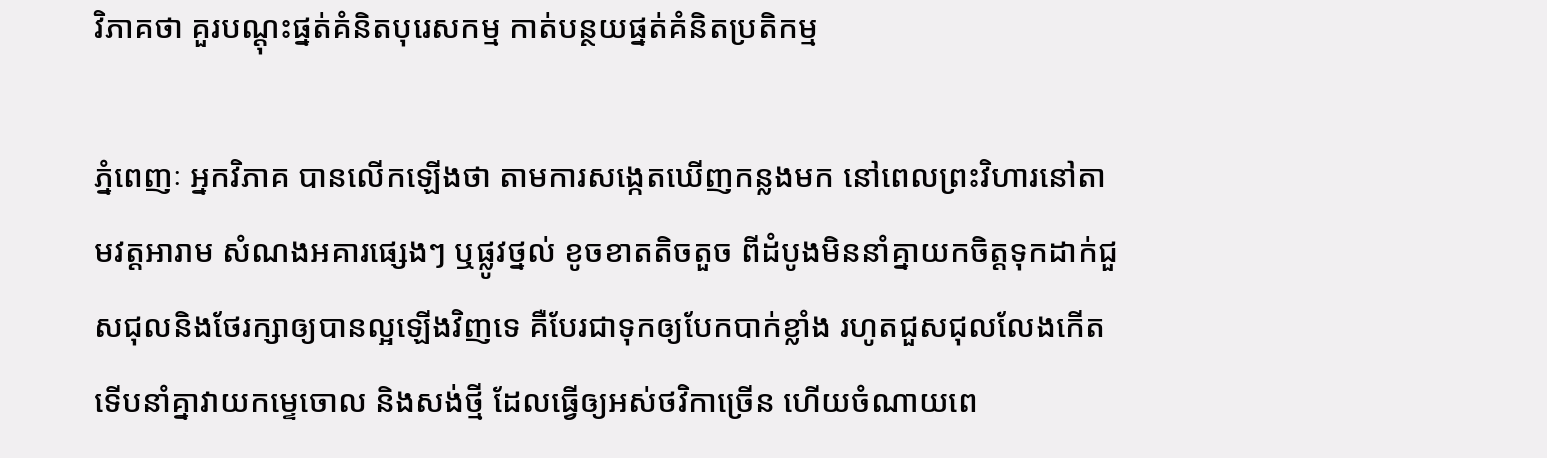វិភាគថា គួរបណ្តុះផ្នត់គំនិតបុរេសកម្ម កាត់បន្ថយផ្នត់គំនិតប្រតិកម្ម

ភ្នំពេញៈ អ្នកវិភាគ បានលើកឡើងថា តាមការសង្កេតឃើញកន្លងមក នៅពេលព្រះវិហារនៅតាមវត្តអារាម សំណងអគារផ្សេងៗ ឬផ្លូវថ្នល់ ខូចខាតតិចតួច ពីដំបូងមិននាំគ្នាយកចិត្តទុកដាក់ជួសជុលនិងថែរក្សាឲ្យបានល្អឡើងវិញទេ គឺបែរជាទុកឲ្យបែកបាក់ខ្លាំង រហូតជួសជុលលែងកើត ទើបនាំគ្នាវាយកម្ទេចោល និងសង់ថ្មី ដែលធ្វើឲ្យអស់ថវិកាច្រើន ហើយចំណាយពេ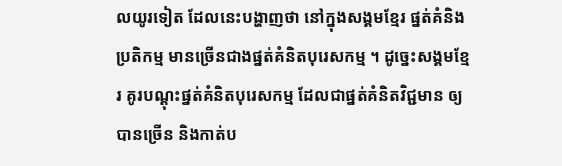លយូរទៀត ដែលនេះបង្ហាញថា នៅក្នុងសង្គមខ្មែរ ផ្នត់គំនិងប្រតិកម្ម មានច្រើនជាងផ្នត់គំនិតបុរេសកម្ម ។ ដូច្នេះសង្គមខ្មែរ គូរបណ្ដុះផ្នត់គំនិតបុរេសកម្ម ដែលជាផ្នត់គំនិតវិជ្ជមាន ឲ្យបានច្រើន និងកាត់ប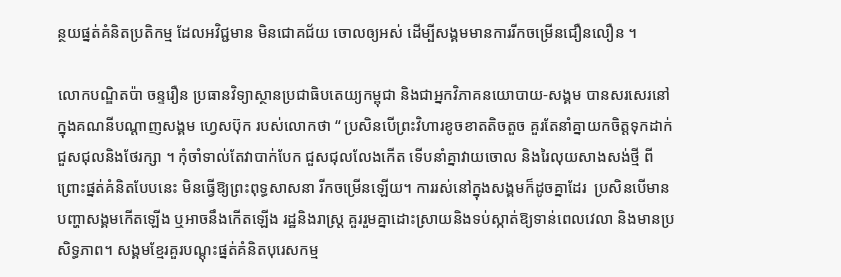ន្ថយផ្នត់គំនិតប្រតិកម្ម ដែលអវិជ្ជមាន មិនជោគជ័យ ចោលឲ្យអស់ ដើម្បីសង្គមមានការរីកចម្រើនជឿនលឿន ។

លោកបណ្ឌិតប៉ា ចន្ទរឿន ប្រធានវិទ្យាស្ថានប្រជាធិបតេយ្យកម្ពុជា និងជាអ្នកវិភាគនយោបាយ-សង្គម បានសរសេរនៅក្នុងគណនីបណ្ដាញសង្គម ហ្វេសប៊ុក របស់លោកថា “ ប្រសិនបើព្រះវិហារខូចខាតតិចតួច គួរតែនាំគ្នាយកចិត្តទុកដាក់ជួសជុលនិងថែរក្សា ។ កុំចាំទាល់តែវាបាក់បែក ជួសជុលលែងកើត ទើបនាំគ្នាវាយចោល និងរៃលុយសាងសង់ថ្មី ពីព្រោះផ្នត់គំនិតបែបនេះ មិនធ្វើឱ្យព្រះពុទ្ធសាសនា រីកចម្រើនឡើយ។ ការរស់នៅក្នុងសង្គមក៏ដូចគ្នាដែរ  ប្រសិនបើមានបញ្ហាសង្គមកើតឡើង ឬអាចនឹងកើតឡើង រដ្ឋនិងរាស្ត្រ គួររួមគ្នាដោះស្រាយនិងទប់ស្កាត់ឱ្យទាន់ពេលវេលា និងមានប្រសិទ្ធភាព។ សង្គមខ្មែរគួរបណ្តុះផ្នត់គំនិតបុរេសកម្ម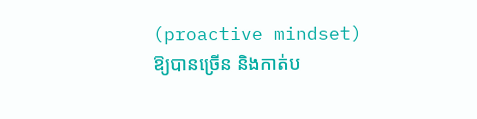(proactive mindset) ឱ្យបានច្រើន និងកាត់ប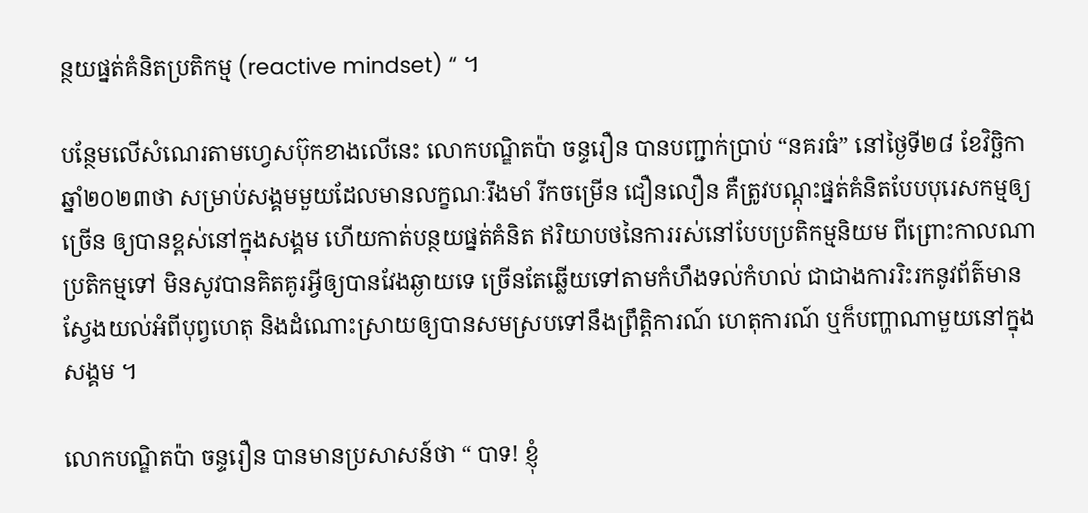ន្ថយផ្នត់គំនិតប្រតិកម្ម (reactive mindset) “ ។

បន្ថែមលើសំណេរតាមហ្វេសប៊ុកខាងលើនេះ លោកបណ្ឌិតប៉ា ចន្ទរឿន បានបញ្ជាក់ប្រាប់ “នគរធំ” នៅថ្ងៃទី២៨ ខែវិច្ឆិកា ឆ្នាំ២០២៣ថា សម្រាប់សង្គមមួយដែលមានលក្ខណៈរឹងមាំ រីកចម្រើន ជឿនលឿន គឺត្រូវបណ្ដុះផ្នត់គំនិតបែបបុរេសកម្មឲ្យច្រើន ឲ្យបានខ្ពស់នៅក្នុងសង្គម ហើយកាត់បន្ថយផ្នត់គំនិត ឥរិយាបថនៃការរស់នៅបែបប្រតិកម្មនិយម ពីព្រោះកាលណាប្រតិកម្មទៅ មិនសូវបានគិតគូរអី្វឲ្យបានវែងឆ្ងាយទេ ច្រើនតែឆ្លើយទៅតាមកំហឹងទល់កំហល់ ជាជាងការរិះរកនូវព័ត៌មាន ស្វែងយល់អំពីបុព្វហេតុ និងដំណោះស្រាយឲ្យបានសមស្របទៅនឹងព្រឹត្តិការណ៍ ហេតុការណ៍ ឬក៏បញ្ហាណាមួយនៅក្នុងសង្គម ។

លោកបណ្ឌិតប៉ា ចន្ទរឿន បានមានប្រសាសន៍ថា “ បាទ! ខ្ញុំ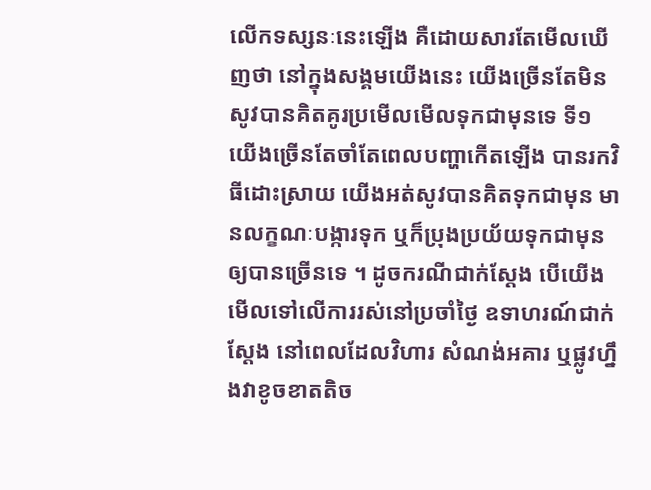លើកទស្សនៈនេះឡើង គឺដោយសារតែមើលឃើញថា នៅក្នុងសង្គមយើងនេះ យើងច្រើនតែមិនសូវបានគិតគូរប្រមើលមើលទុកជាមុនទេ ទី១ យើងច្រើនតែចាំតែពេលបញ្ហាកើតឡើង បានរកវិធីដោះស្រាយ យើងអត់សូវបានគិតទុកជាមុន មានលក្ខណៈបង្ការទុក ឬក៏ប្រុងប្រយ័យទុកជាមុនឲ្យបានច្រើនទេ ។ ដូចករណីជាក់ស្ដែង បើយើងមើលទៅលើការរស់នៅប្រចាំថ្ងៃ ឧទាហរណ៍ជាក់ស្ដែង នៅពេលដែលវិហារ សំណង់អគារ ឬផ្លូវហ្នឹងវាខូចខាតតិច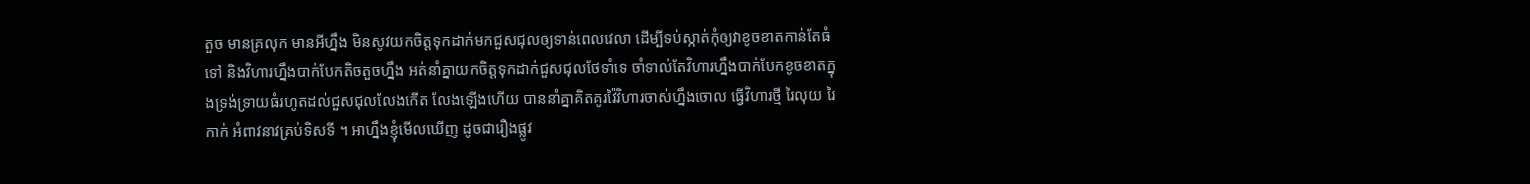តួច មានគ្រលុក មានអីហ្នឹង មិនសូវយកចិត្តទុកដាក់មកជួសជុលឲ្យទាន់ពេលវេលា ដើម្បីទប់ស្កាត់កុំឲ្យវាខូចខាតកាន់តែធំទៅ និងវិហារហ្នឹងបាក់បែកតិចតួចហ្នឹង អត់នាំគ្នាយកចិត្តទុកដាក់ជួសជុលថែទាំទេ ចាំទាល់តែវិហារហ្នឹងបាក់បែកខូចខាតក្នុងទ្រង់ទ្រាយធំរហូតដល់ជួសជុលលែងកើត លែងឡើងហើយ បាននាំគ្នាគិតគូរវ៉ៃវិហារចាស់ហ្នឹងចោល ធ្វើវិហារថ្មី រៃលុយ រៃកាក់ អំពាវនាវគ្រប់ទិសទី ។ អាហ្នឹងខ្ញុំមើលឃើញ ដូចជារឿងផ្លូវ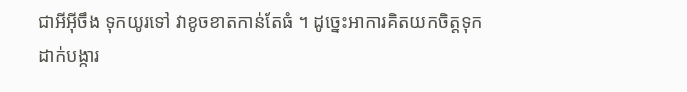ជាអីអ៊ីចឹង ទុកយូរទៅ វាខូចខាតកាន់តែធំ ។ ដូច្នេះអាការគិតយកចិត្តទុកដាក់បង្ការ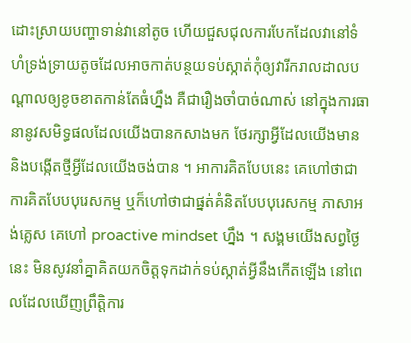ដោះស្រាយបញ្ហាទាន់វានៅតូច ហើយជួសជុលការបែកដែលវានៅទំហំទ្រង់ទ្រាយតូចដែលអាចកាត់បន្ថយទប់ស្កាត់កុំឲ្យវារីករាលដាលបណ្ដាលឲ្យខូចខាតកាន់តែធំហ្នឹង គឺជារឿងចាំបាច់ណាស់ នៅក្នុងការធានានូវសមិទ្ធផលដែលយើងបានកសាងមក ថែរក្សាអ្វីដែលយើងមាន និងបង្កើតថ្មីអ្វីដែលយើងចង់បាន ។ អាការគិតបែបនេះ គេហៅថាជាការគិតបែបបុរេសកម្ម ឬក៏ហៅថាជាផ្នត់គំនិតបែបបុរេសកម្ម ភាសាអង់គ្លេស គេហៅ proactive mindset ហ្នឹង ។ សង្គមយើងសព្វថ្ងៃនេះ មិនសូវនាំគ្នាគិតយកចិត្តទុកដាក់ទប់ស្កាត់អ្វីនឹងកើតឡើង នៅពេលដែលឃើញព្រឹត្តិការ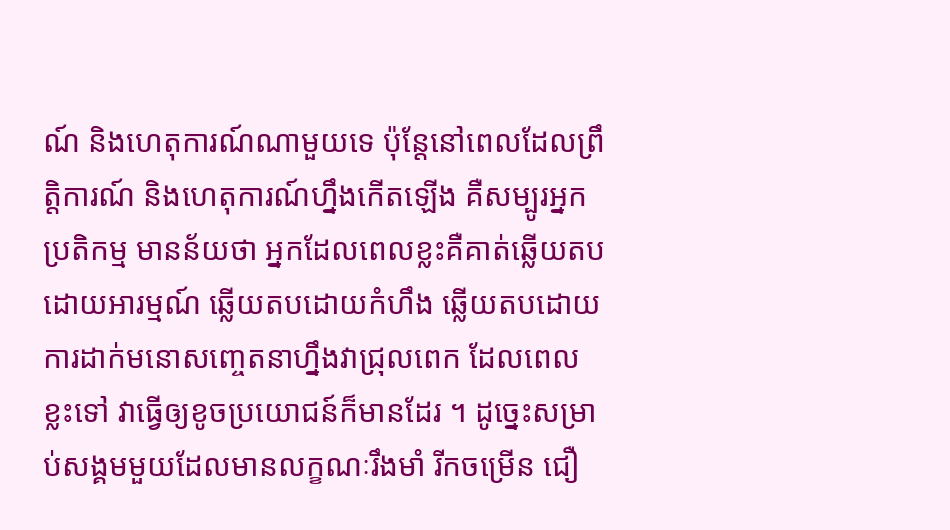ណ៍ និងហេតុការណ៍ណាមួយទេ ប៉ុន្តែនៅពេលដែលព្រឹត្តិការណ៍ និងហេតុការណ៍ហ្នឹងកើតឡើង គឺសម្បូរអ្នកប្រតិកម្ម មានន័យថា អ្នកដែលពេលខ្លះគឺគាត់ឆ្លើយតបដោយអារម្មណ៍ ឆ្លើយតបដោយកំហឹង ឆ្លើយតបដោយការដាក់មនោសញ្ចេតនាហ្នឹងវាជ្រុលពេក ដែលពេលខ្លះទៅ វាធ្វើឲ្យខូចប្រយោជន៍ក៏មានដែរ ។ ដូច្នេះសម្រាប់សង្គមមួយដែលមានលក្ខណៈរឹងមាំ រីកចម្រើន ជឿ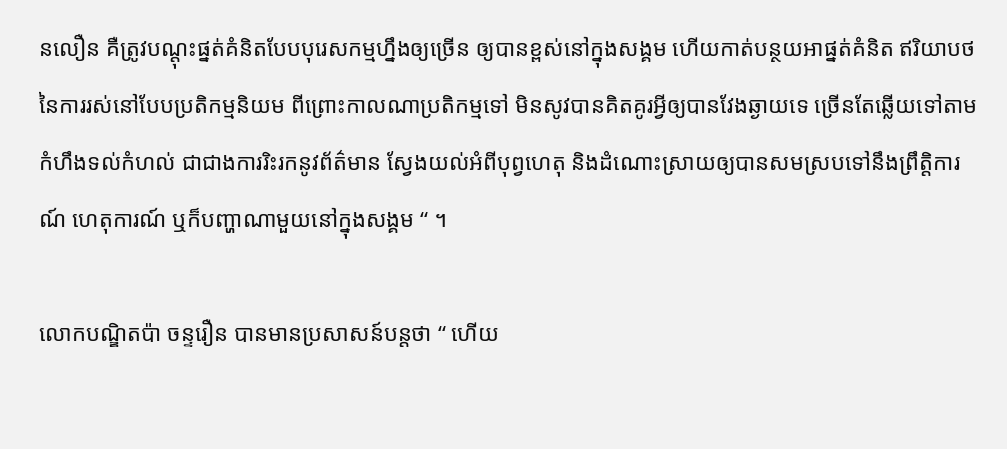នលឿន គឺត្រូវបណ្ដុះផ្នត់គំនិតបែបបុរេសកម្មហ្នឹងឲ្យច្រើន ឲ្យបានខ្ពស់នៅក្នុងសង្គម ហើយកាត់បន្ថយអាផ្នត់គំនិត ឥរិយាបថនៃការរស់នៅបែបប្រតិកម្មនិយម ពីព្រោះកាលណាប្រតិកម្មទៅ មិនសូវបានគិតគូរអី្វឲ្យបានវែងឆ្ងាយទេ ច្រើនតែឆ្លើយទៅតាមកំហឹងទល់កំហល់ ជាជាងការរិះរកនូវព័ត៌មាន ស្វែងយល់អំពីបុព្វហេតុ និងដំណោះស្រាយឲ្យបានសមស្របទៅនឹងព្រឹត្តិការណ៍ ហេតុការណ៍ ឬក៏បញ្ហាណាមួយនៅក្នុងសង្គម “ ។

លោកបណ្ឌិតប៉ា ចន្ទរឿន បានមានប្រសាសន៍បន្តថា “ ហើយ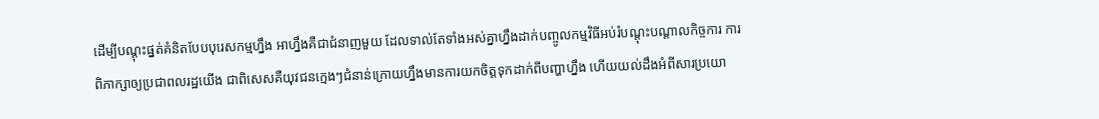ដើម្បីបណ្ដុះផ្នត់គំនិតបែបបុរេសកម្មហ្នឹង អាហ្នឹងគឺជាជំនាញមួយ ដែលទាល់តែទាំងអស់គ្នាហ្នឹងដាក់បញ្ចូលកម្មវិធីអប់រំបណ្ដុះបណ្ដាលកិច្ចការ ការពិភាក្សាឲ្យប្រជាពលរដ្ឋយើង ជាពិសេសគឺយុវជនក្មេងៗជំនាន់ក្រោយហ្នឹងមានការយកចិត្តទុកដាក់ពីបញ្ហាហ្នឹង ហើយយល់ដឹងអំពីសារប្រយោ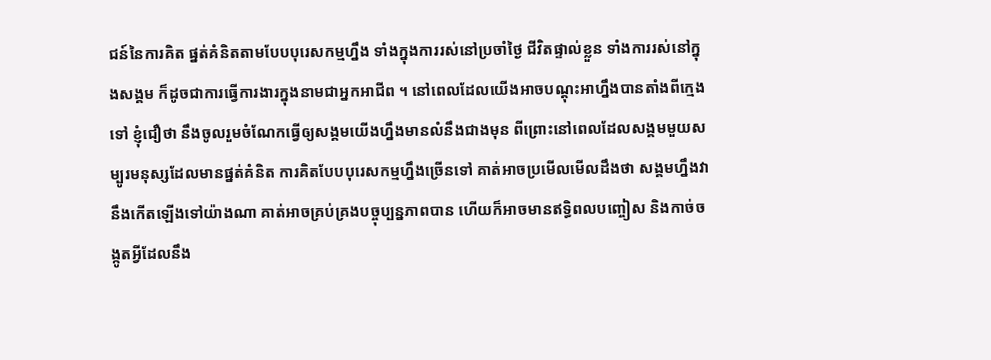ជន៍នៃការគិត ផ្នត់គំនិតតាមបែបបុរេសកម្មហ្នឹង ទាំងក្នុងការរស់នៅប្រចាំថ្ងៃ ជីវិតផ្ទាល់ខ្លួន ទាំងការរស់នៅក្នុងសង្គម ក៏ដូចជាការធ្វើការងារក្នុងនាមជាអ្នកអាជីព ។ នៅពេលដែលយើងអាចបណ្ដុះអាហ្នឹងបានតាំងពីក្មេងទៅ ខ្ញុំជឿថា នឹងចូលរួមចំណែកធ្វើឲ្យសង្គមយើងហ្នឹងមានលំនឹងជាងមុន ពីព្រោះនៅពេលដែលសង្គមមួយសម្បូរមនុស្សដែលមានផ្នត់គំនិត ការគិតបែបបុរេសកម្មហ្នឹងច្រើនទៅ គាត់អាចប្រមើលមើលដឹងថា សង្គមហ្នឹងវានឹងកើតឡើងទៅយ៉ាងណា គាត់អាចគ្រប់គ្រងបច្ចុប្បន្នភាពបាន ហើយក៏អាចមានឥទ្ធិពលបញ្ចៀស និងកាច់ចង្កូតអ្វីដែលនឹង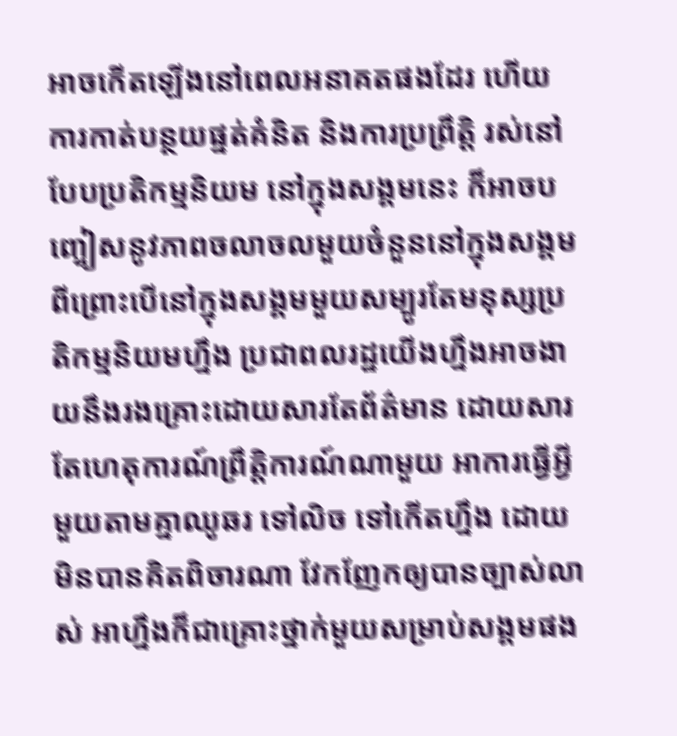អាចកើតឡើងនៅពេលអនាគតផងដែរ ហើយការកាត់បន្ថយផ្នត់គំនិត និងការប្រព្រឹត្តិ រស់នៅបែបប្រតិកម្មនិយម នៅក្នុងសង្គមនេះ ក៏អាចបញ្ចៀសនូវភាពចលាចលមួយចំនួននៅក្នុងសង្គម ពីព្រោះបើនៅក្នុងសង្គមមួយសម្បូរតែមនុស្សប្រតិកម្មនិយមហ្នឹង ប្រជាពលរដ្ឋយើងហ្នឹងអាចងាយនឹងរងគ្រោះដោយសារតែព័ត៌មាន ដោយសារតែហេតុការណ៍ព្រឹត្តិការណ៍ណាមួយ អាការធ្វើអ្វីមួយតាមគ្នាឈូឆរ ទៅលិច ទៅកើតហ្នឹង ដោយមិនបានគិតពិចារណា វែកញែកឲ្យបានច្បាស់លាស់ អាហ្នឹងក៏ជាគ្រោះថ្នាក់មួយសម្រាប់សង្គមផង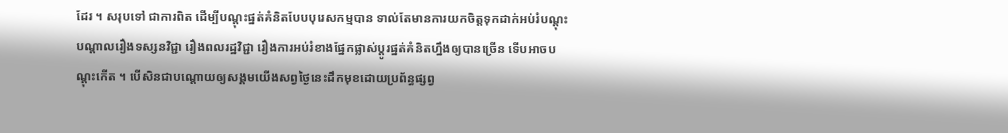ដែរ ។ សរុបទៅ ជាការពិត ដើម្បីបណ្ដុះផ្នត់គំនិតបែបបុរេសកម្មបាន ទាល់តែមានការយកចិត្តទុកដាក់អប់រំបណ្ដុះបណ្ដាលរឿងទស្សនវិជ្ជា រឿងពលរដ្ឋវិជ្ជា រឿងការអប់រំខាងផ្នែកផ្លាស់ប្ដូរផ្នត់គំនិតហ្នឹងឲ្យបានច្រើន ទើបអាចបណ្ដុះកើត ។ បើសិនជាបណ្ដោយឲ្យសង្គមយើងសព្វថ្ងៃនេះដឹកមុខដោយប្រព័ន្ធផ្សព្វ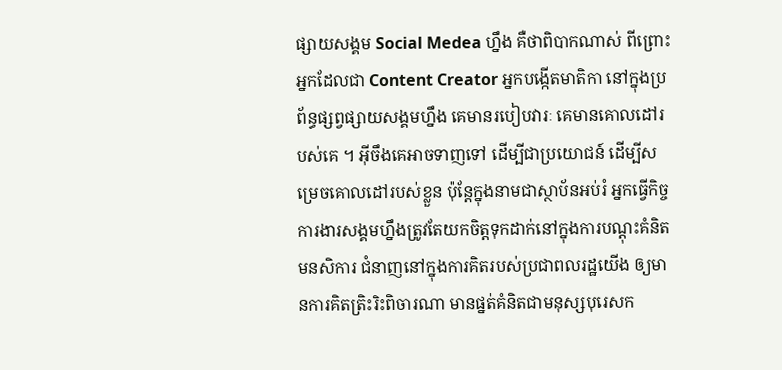ផ្សាយសង្គម Social Medea ហ្នឹង គឺថាពិបាកណាស់ ពីព្រោះអ្នកដែលជា Content Creator អ្នកបង្កើតមាតិកា នៅក្នុងប្រព័ន្ធផ្សព្វផ្សាយសង្គមហ្នឹង គេមានរបៀបវារៈ គេមានគោលដៅរបស់គេ ។ អ៊ីចឹងគេអាចទាញទៅ ដើម្បីជាប្រយោជន៍ ដើម្បីសម្រេចគោលដៅរបស់ខ្លួន ប៉ុន្តែក្នុងនាមជាស្ថាប័នអប់រំ អ្នកធ្វើកិច្ចការងារសង្គមហ្នឹងត្រូវតែយកចិត្តទុកដាក់នៅក្នុងការបណ្ដុះគំនិត មនសិការ ជំនាញនៅក្នុងការគិតរបស់ប្រជាពលរដ្ឋយើង ឲ្យមានការគិតត្រិះរិះពិចារណា មានផ្នត់គំនិតជាមនុស្សបុរេសក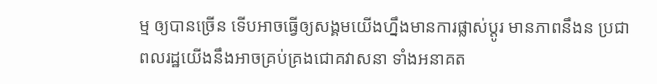ម្ម ឲ្យបានច្រើន ទើបអាចធ្វើឲ្យសង្គមយើងហ្នឹងមានការផ្លាស់ប្ដូរ មានភាពនឹងន ប្រជាពលរដ្ឋយើងនឹងអាចគ្រប់គ្រងជោគវាសនា ទាំងអនាគត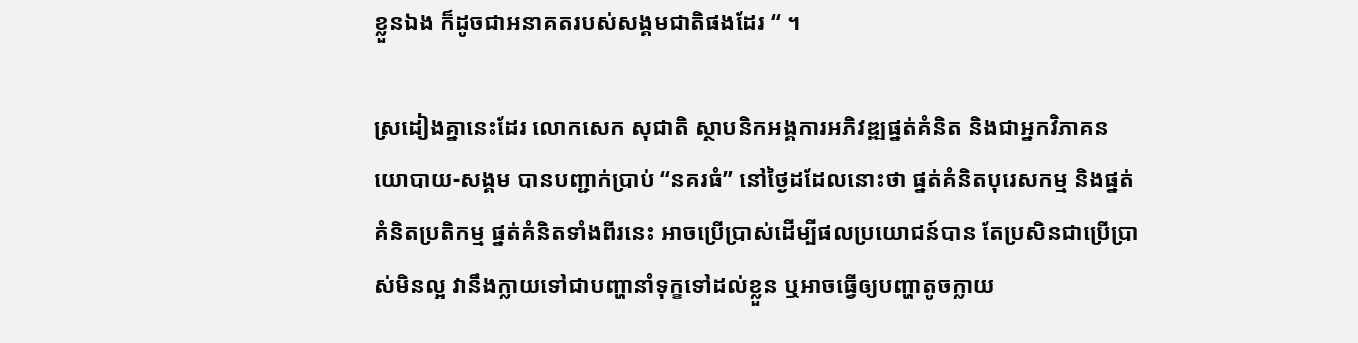ខ្លួនឯង ក៏ដូចជាអនាគតរបស់សង្គមជាតិផងដែរ “ ។

ស្រដៀងគ្នានេះដែរ លោកសេក សុជាតិ ស្ថាបនិកអង្គការអភិវឌ្ឍផ្នត់គំនិត និងជាអ្នកវិភាគនយោបាយ-សង្គម បានបញ្ជាក់ប្រាប់ “នគរធំ” នៅថ្ងៃដដែលនោះថា ផ្នត់គំនិតបុរេសកម្ម និងផ្នត់គំនិតប្រតិកម្ម ផ្នត់គំនិតទាំងពីរនេះ អាចប្រើប្រាស់ដើម្បីផលប្រយោជន៍បាន តែប្រសិនជាប្រើប្រាស់មិនល្អ វានឹងក្លាយទៅជាបញ្ហានាំទុក្ខទៅដល់ខ្លួន ឬអាចធ្វើឲ្យបញ្ហាតូចក្លាយ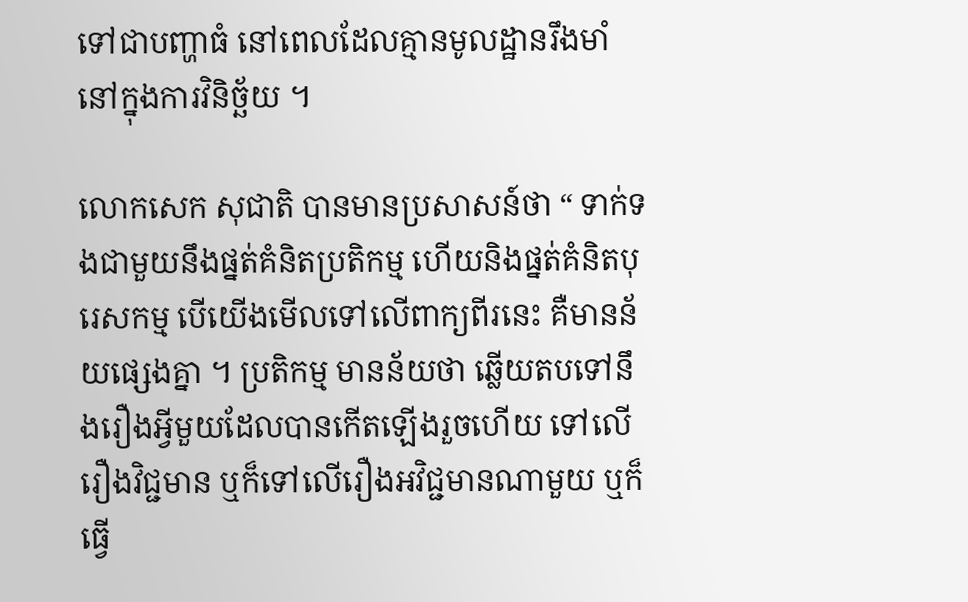ទៅជាបញ្ហាធំ នៅពេលដែលគ្មានមូលដ្ឋានរឹងមាំ នៅក្នុងការវិនិច្ឆ័យ ។

លោកសេក សុជាតិ បានមានប្រសាសន៍ថា “ ទាក់ទងជាមួយនឹងផ្នត់គំនិតប្រតិកម្ម ហើយនិងផ្នត់គំនិតបុរេសកម្ម បើយើងមើលទៅលើពាក្យពីរនេះ គឺមានន័យផ្សេងគ្នា ។ ប្រតិកម្ម មានន័យថា ឆ្លើយតបទៅនឹងរឿងអ្វីមួយដែលបានកើតឡើងរួចហើយ ទៅលើរឿងវិជ្ជមាន ឬក៏ទៅលើរឿងអវិជ្ជមានណាមួយ ឬក៏ធ្វើ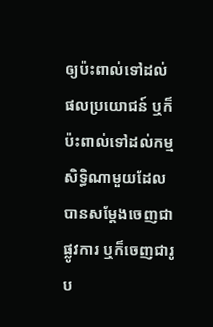ឲ្យប៉ះពាល់ទៅដល់ផលប្រយោជន៍ ឬក៏ប៉ះពាល់ទៅដល់កម្មសិទ្ធិណាមួយដែលបានសម្ដែងចេញជាផ្លូវការ ឬក៏ចេញជារូប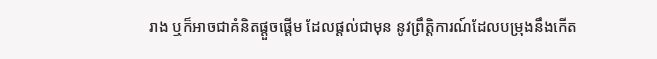រាង ឬក៏អាចជាគំនិតផ្ដួចផ្ដើម ដែលផ្ដល់ជាមុន នូវព្រឹត្តិការណ៍ដែលបម្រុងនឹងកើត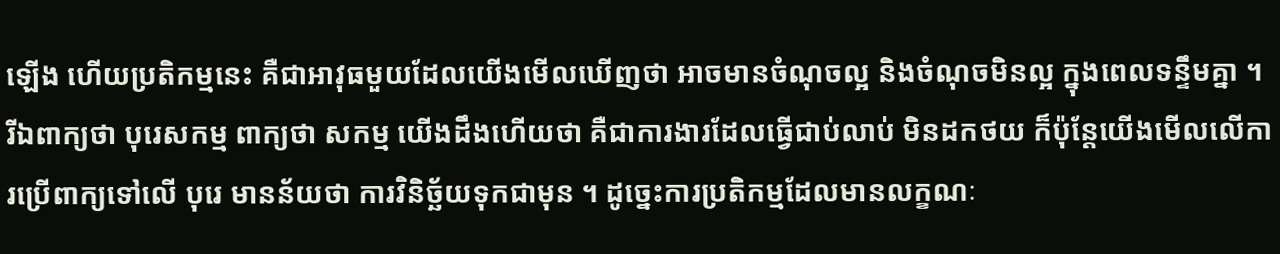ឡើង ហើយប្រតិកម្មនេះ គឺជាអាវុធមួយដែលយើងមើលឃើញថា អាចមានចំណុចល្អ និងចំណុចមិនល្អ ក្នុងពេលទន្ទឹមគ្នា ។ រីឯពាក្យថា បុរេសកម្ម ពាក្យថា សកម្ម យើងដឹងហើយថា គឺជាការងារដែលធ្វើជាប់លាប់ មិនដកថយ ក៏ប៉ុន្តែយើងមើលលើការប្រើពាក្យទៅលើ បុរេ មានន័យថា ការវិនិច្ឆ័យទុកជាមុន ។ ដូច្នេះការប្រតិកម្មដែលមានលក្ខណៈ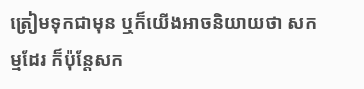ត្រៀមទុកជាមុន ឬក៏យើងអាចនិយាយថា សកម្មដែរ ក៏ប៉ុន្តែសក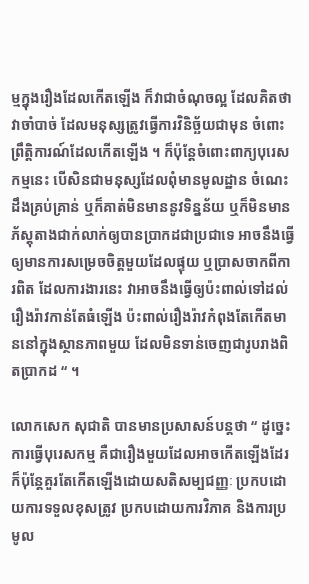ម្មក្នុងរឿងដែលកើតឡើង ក៏វាជាចំណុចល្អ ដែលគិតថា វាចាំបាច់ ដែលមនុស្សត្រូវធ្វើការវិនិច្ឆ័យជាមុន ចំពោះព្រឹត្តិការណ៍ដែលកើតឡើង ។ ក៏ប៉ុន្តែចំពោះពាក្យបុរេសកម្មនេះ បើសិនជាមនុស្សដែលពុំមានមូលដ្ឋាន ចំណេះដឹងគ្រប់គ្រាន់ ឬក៏គាត់មិនមាននូវទិន្នន័យ ឬក៏មិនមានភ័ស្តុតាងជាក់លាក់ឲ្យបានប្រាកដជាប្រជាទេ អាចនឹងធ្វើឲ្យមានការសម្រេចចិត្តមួយដែលផ្ទុយ ឬប្រាសចាកពីការពិត ដែលការងារនេះ វាអាចនឹងធ្វើឲ្យប៉ះពាល់ទៅដល់រឿងរ៉ាវកាន់តែធំឡើង ប៉ះពាល់រឿងរ៉ាវកំពុងតែកើតមាននៅក្នុងស្ថានភាពមួយ ដែលមិនទាន់ចេញជារូបរាងពិតប្រាកដ “ ។

លោកសេក សុជាតិ បានមានប្រសាសន៍បន្តថា “ ដូច្នេះការធ្វើបុរេសកម្ម គឺជារឿងមួយដែលអាចកើតឡើងដែរ ក៏ប៉ុន្តែគួរតែកើតឡើងដោយសតិសម្បជញ្ញៈ ប្រកបដោយការទទួលខុសត្រូវ ប្រកបដោយការវិភាគ និងការប្រមូល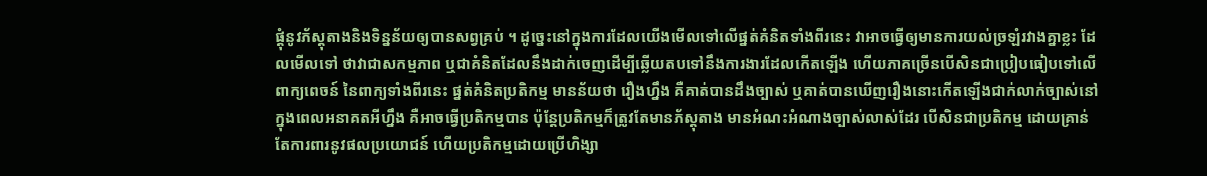ផ្ដុំនូវភ័ស្តុតាងនិងទិន្នន័យឲ្យបានសព្វគ្រប់ ។ ដូច្នេះនៅក្នុងការដែលយើងមើលទៅលើផ្នត់គំនិតទាំងពីរនេះ វាអាចធ្វើឲ្យមានការយល់ច្រឡំរវាងគ្នាខ្លះ ដែលមើលទៅ ថាវាជាសកម្មភាព ឬជាគំនិតដែលនឹងដាក់ចេញដើម្បីឆ្លើយតបទៅនឹងការងារដែលកើតឡើង ហើយភាគច្រើនបើសិនជាប្រៀបធៀបទៅលើពាក្យពេចន៍ នៃពាក្យទាំងពីរនេះ ផ្នត់គំនិតប្រតិកម្ម មានន័យថា រឿងហ្នឹង គឺគាត់បានដឹងច្បាស់ ឬគាត់បានឃើញរឿងនោះកើតឡើងជាក់លាក់ច្បាស់នៅក្នុងពេលអនាគតអីហ្នឹង គឺអាចធ្វើប្រតិកម្មបាន ប៉ុន្តែប្រតិកម្មក៏ត្រូវតែមានភ័ស្តុតាង មានអំណះអំណាងច្បាស់លាស់ដែរ បើសិនជាប្រតិកម្ម ដោយគ្រាន់តែការពារនូវផលប្រយោជន៍ ហើយប្រតិកម្មដោយប្រើហិង្សា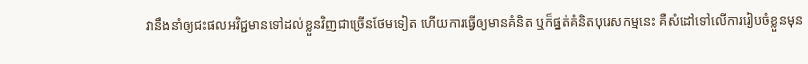វានឹងនាំឲ្យជះផលអវិជ្ជមានទៅដល់ខ្លួនវិញជាច្រើនថែមទៀត ហើយការធ្វើឲ្យមានគំនិត ឬក៏ផ្នត់គំនិតបុរេសកម្មនេះ គឺសំដៅទៅលើការរៀបចំខ្លួនមុន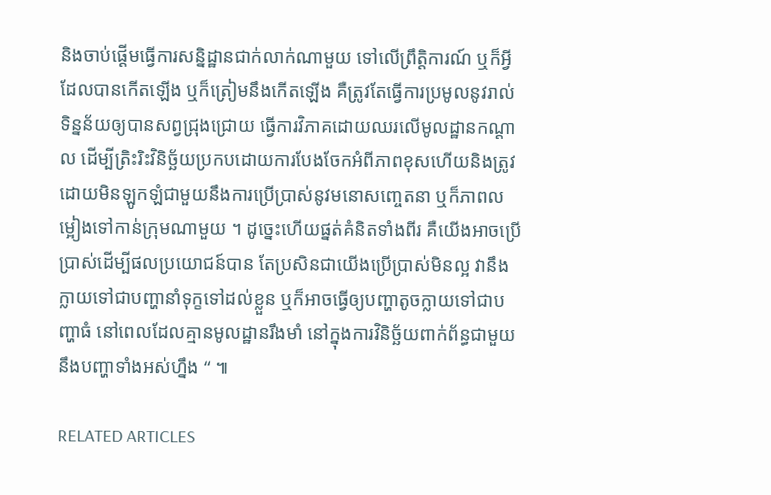និងចាប់ផ្ដើមធ្វើការសន្និដ្ឋានជាក់លាក់ណាមួយ ទៅលើព្រឹត្តិការណ៍ ឬក៏អ្វីដែលបានកើតឡើង ឬក៏ត្រៀមនឹងកើតឡើង គឺត្រូវតែធ្វើការប្រមូលនូវរាល់ទិន្នន័យឲ្យបានសព្វជ្រុងជ្រោយ ធ្វើការវិភាគដោយឈរលើមូលដ្ឋានកណ្ដាល ដើម្បីត្រិះរិះវិនិច្ឆ័យប្រកបដោយការបែងចែកអំពីភាពខុសហើយនិងត្រូវ ដោយមិនឡូកឡំជាមួយនឹងការប្រើប្រាស់នូវមនោសញ្ចេតនា ឬក៏ភាពលម្អៀងទៅកាន់ក្រុមណាមួយ ។ ដូច្នេះហើយផ្នត់គំនិតទាំងពីរ គឺយើងអាចប្រើប្រាស់ដើម្បីផលប្រយោជន៍បាន តែប្រសិនជាយើងប្រើប្រាស់មិនល្អ វានឹងក្លាយទៅជាបញ្ហានាំទុក្ខទៅដល់ខ្លួន ឬក៏អាចធ្វើឲ្យបញ្ហាតូចក្លាយទៅជាបញ្ហាធំ នៅពេលដែលគ្មានមូលដ្ឋានរឹងមាំ នៅក្នុងការវិនិច្ឆ័យពាក់ព័ន្ធជាមួយនឹងបញ្ហាទាំងអស់ហ្នឹង “ ៕

RELATED ARTICLES